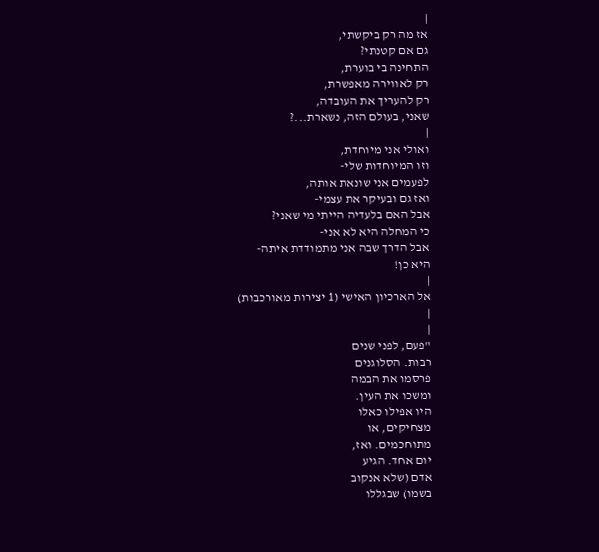|
אז מה רק ביקשתי,
גם אם קטנתי?
התחינה בי בוערת,
רק לאווירה מאפשרת,
רק להעריך את העובדה,
שאני, בעולם הזה, נשארת...?
|
ואולי אני מיוחדת,
וזו המיוחדות שלי-
לפעמים אני שונאת אותה,
ואז גם ובעיקר את עצמי-
אבל האם בלעדיה הייתי מי שאני?
כי המחלה היא לא אני-
אבל הדרך שבה אני מתמודדת איתה-
היא כן!
|
אל הארכיון האישי (1 יצירות מאורכבות)
|
|
"פעם, לפני שנים
רבות. הסלוגנים
פרסמו את הבמה
ומשכו את העין.
היו אפילו כאלו
מצחיקים, או
מתוחכמים. ואז,
יום אחד. הגיע
אדם (שלא אנקוב
בשמו) שבגללו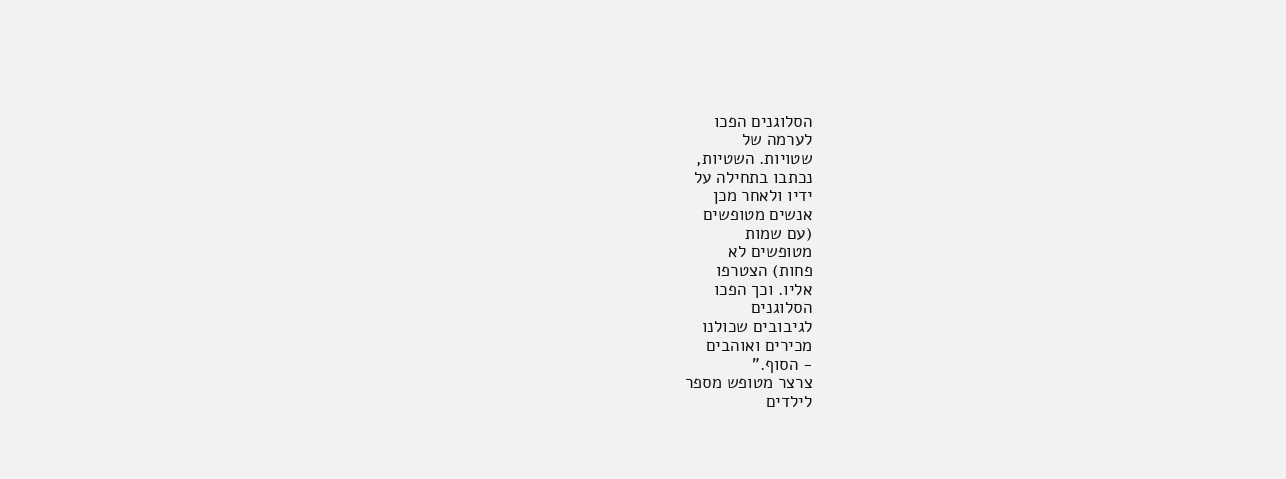הסלוגנים הפכו
לערמה של
שטויות. השטיות,
נכתבו בתחילה על
ידיו ולאחר מכן
אנשים מטופשים
(עם שמות
מטופשים לא
פחות) הצטרפו
אליו. וכך הפכו
הסלוגנים
לגיבובים שכולנו
מכירים ואוהבים
- הסוף."
צרצר מטופש מספר
לילדים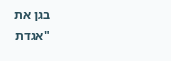בגן את
"אגדת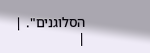הסלוגנים". |
|